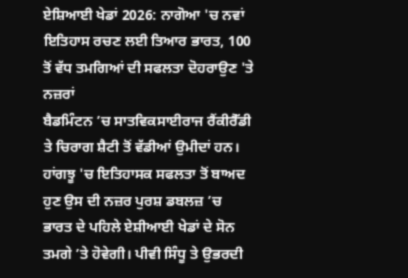ਏਸ਼ਿਆਈ ਖੇਡਾਂ 2026: ਨਾਗੋਆ 'ਚ ਨਵਾਂ ਇਤਿਹਾਸ ਰਚਣ ਲਈ ਤਿਆਰ ਭਾਰਤ, 100 ਤੋਂ ਵੱਧ ਤਮਗਿਆਂ ਦੀ ਸਫਲਤਾ ਦੋਹਰਾਉਣ 'ਤੇ ਨਜ਼ਰਾਂ
ਬੈਡਮਿੰਟਨ ’ਚ ਸਾਤਵਿਕਸਾਈਰਾਜ ਰੈਂਕੀਰੈੱਡੀ ਤੇ ਚਿਰਾਗ ਸ਼ੈਟੀ ਤੋਂ ਵੱਡੀਆਂ ਉਮੀਦਾਂ ਹਨ। ਹਾਂਗਝੂ 'ਚ ਇਤਿਹਾਸਕ ਸਫਲਤਾ ਤੋਂ ਬਾਅਦ ਹੁਣ ਉਸ ਦੀ ਨਜ਼ਰ ਪੁਰਸ਼ ਡਬਲਜ਼ ’ਚ ਭਾਰਤ ਦੇ ਪਹਿਲੇ ਏਸ਼ੀਆਈ ਖੇਡਾਂ ਦੇ ਸੋਨ ਤਮਗੇ ’ਤੇ ਹੋਵੇਗੀ। ਪੀਵੀ ਸਿੰਧੂ ਤੇ ਉਭਰਦੀ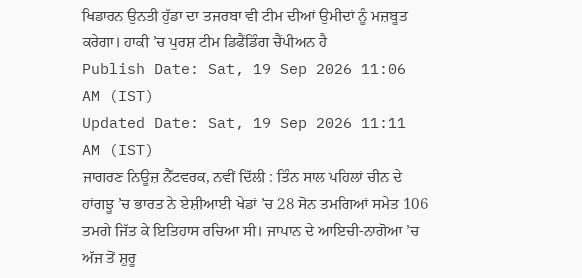ਖਿਡਾਰਨ ਉਨਤੀ ਹੁੱਡਾ ਦਾ ਤਜਰਬਾ ਵੀ ਟੀਮ ਦੀਆਂ ਉਮੀਦਾਂ ਨੂੰ ਮਜ਼ਬੂਤ ਕਰੇਗਾ। ਹਾਕੀ ’ਚ ਪੁਰਸ਼ ਟੀਮ ਡਿਫੈਂਡਿੰਗ ਚੈਂਪੀਅਨ ਹੈ
Publish Date: Sat, 19 Sep 2026 11:06 AM (IST)
Updated Date: Sat, 19 Sep 2026 11:11 AM (IST)
ਜਾਗਰਣ ਨਿਊਜ਼ ਨੈੱਟਵਰਕ, ਨਵੀਂ ਦਿੱਲੀ : ਤਿੰਨ ਸਾਲ ਪਹਿਲਾਂ ਚੀਨ ਦੇ ਹਾਂਗਝੂ ’ਚ ਭਾਰਤ ਨੇ ਏਸ਼ੀਆਈ ਖੇਡਾਂ ’ਚ 28 ਸੋਨ ਤਮਗਿਆਂ ਸਮੇਤ 106 ਤਮਗੇ ਜਿੱਤ ਕੇ ਇਤਿਹਾਸ ਰਚਿਆ ਸੀ। ਜਾਪਾਨ ਦੇ ਆਇਚੀ-ਨਾਗੋਆ ’ਚ ਅੱਜ ਤੋਂ ਸ਼ੁਰੂ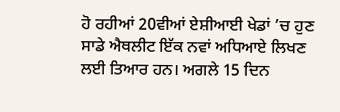ਹੋ ਰਹੀਆਂ 20ਵੀਆਂ ਏਸ਼ੀਆਈ ਖੇਡਾਂ ’ਚ ਹੁਣ ਸਾਡੇ ਐਥਲੀਟ ਇੱਕ ਨਵਾਂ ਅਧਿਆਏ ਲਿਖਣ ਲਈ ਤਿਆਰ ਹਨ। ਅਗਲੇ 15 ਦਿਨ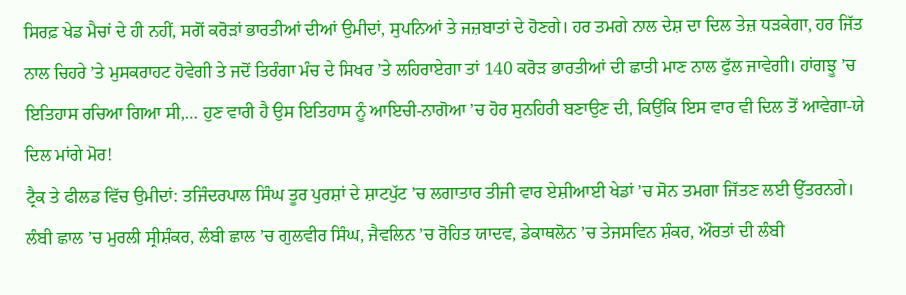ਸਿਰਫ਼ ਖੇਡ ਮੈਚਾਂ ਦੇ ਹੀ ਨਹੀਂ, ਸਗੋਂ ਕਰੋੜਾਂ ਭਾਰਤੀਆਂ ਦੀਆਂ ਉਮੀਦਾਂ, ਸੁਪਨਿਆਂ ਤੇ ਜਜ਼ਬਾਤਾਂ ਦੇ ਹੋਣਗੇ। ਹਰ ਤਮਗੇ ਨਾਲ ਦੇਸ਼ ਦਾ ਦਿਲ ਤੇਜ਼ ਧੜਕੇਗਾ, ਹਰ ਜਿੱਤ ਨਾਲ ਚਿਹਰੇ ’ਤੇ ਮੁਸਕਰਾਹਟ ਹੋਵੇਗੀ ਤੇ ਜਦੋਂ ਤਿਰੰਗਾ ਮੰਚ ਦੇ ਸਿਖਰ ’ਤੇ ਲਹਿਰਾਏਗਾ ਤਾਂ 140 ਕਰੋੜ ਭਾਰਤੀਆਂ ਦੀ ਛਾਤੀ ਮਾਣ ਨਾਲ ਫੁੱਲ ਜਾਵੇਗੀ। ਹਾਂਗਝੂ ’ਚ ਇਤਿਹਾਸ ਰਚਿਆ ਗਿਆ ਸੀ,… ਹੁਣ ਵਾਰੀ ਹੈ ਉਸ ਇਤਿਹਾਸ ਨੂੰ ਆਇਚੀ-ਨਾਗੋਆ ’ਚ ਹੋਰ ਸੁਨਹਿਰੀ ਬਣਾਉਣ ਦੀ, ਕਿਉਂਕਿ ਇਸ ਵਾਰ ਵੀ ਦਿਲ ਤੋਂ ਆਵੇਗਾ-ਯੇ ਦਿਲ ਮਾਂਗੇ ਮੋਰ!
ਟ੍ਰੈਕ ਤੇ ਫੀਲਡ ਵਿੱਚ ਉਮੀਦਾਂ: ਤਜਿੰਦਰਪਾਲ ਸਿੰਘ ਤੂਰ ਪੁਰਸ਼ਾਂ ਦੇ ਸ਼ਾਟਪੁੱਟ ’ਚ ਲਗਾਤਾਰ ਤੀਜੀ ਵਾਰ ਏਸ਼ੀਆਈ ਖੇਡਾਂ ’ਚ ਸੋਨ ਤਮਗਾ ਜਿੱਤਣ ਲਈ ਉੱਤਰਨਗੇ। ਲੰਬੀ ਛਾਲ ’ਚ ਮੁਰਲੀ ਸ੍ਰੀਸ਼ੰਕਰ, ਲੰਬੀ ਛਾਲ ’ਚ ਗੁਲਵੀਰ ਸਿੰਘ, ਜੈਵਲਿਨ ’ਚ ਰੋਹਿਤ ਯਾਦਵ, ਡੇਕਾਥਲੋਨ ’ਚ ਤੇਜਸਵਿਨ ਸ਼ੰਕਰ, ਔਰਤਾਂ ਦੀ ਲੰਬੀ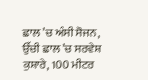ਛਾਲ ’ਚ ਅੰਸੀ ਸੋਜਨ, ਉੱਚੀ ਛਾਲ ’ਚ ਸਰਵੇਸ਼ ਕੁਸ਼ਾਰੇ, 100 ਮੀਟਰ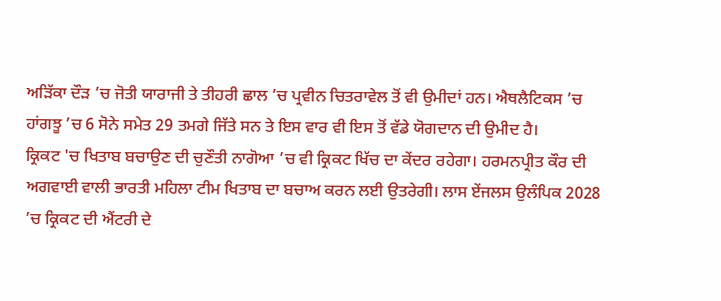ਅੜਿੱਕਾ ਦੌੜ ’ਚ ਜੋਤੀ ਯਾਰਾਜੀ ਤੇ ਤੀਹਰੀ ਛਾਲ ’ਚ ਪ੍ਰਵੀਨ ਚਿਤਰਾਵੇਲ ਤੋਂ ਵੀ ਉਮੀਦਾਂ ਹਨ। ਐਥਲੈਟਿਕਸ ’ਚ ਹਾਂਗਝੂ ’ਚ 6 ਸੋਨੇ ਸਮੇਤ 29 ਤਮਗੇ ਜਿੱਤੇ ਸਨ ਤੇ ਇਸ ਵਾਰ ਵੀ ਇਸ ਤੋਂ ਵੱਡੇ ਯੋਗਦਾਨ ਦੀ ਉਮੀਦ ਹੈ।
ਕ੍ਰਿਕਟ 'ਚ ਖਿਤਾਬ ਬਚਾਉਣ ਦੀ ਚੁਣੌਤੀ ਨਾਗੋਆ ’ਚ ਵੀ ਕ੍ਰਿਕਟ ਖਿੱਚ ਦਾ ਕੇਂਦਰ ਰਹੇਗਾ। ਹਰਮਨਪ੍ਰੀਤ ਕੌਰ ਦੀ ਅਗਵਾਈ ਵਾਲੀ ਭਾਰਤੀ ਮਹਿਲਾ ਟੀਮ ਖਿਤਾਬ ਦਾ ਬਚਾਅ ਕਰਨ ਲਈ ਉਤਰੇਗੀ। ਲਾਸ ਏਂਜਲਸ ਉਲੰਪਿਕ 2028 ’ਚ ਕ੍ਰਿਕਟ ਦੀ ਐਂਟਰੀ ਦੇ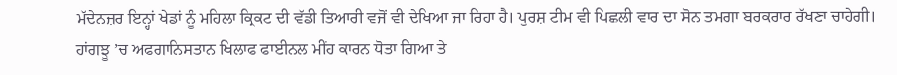ਮੱਦੇਨਜ਼ਰ ਇਨ੍ਹਾਂ ਖੇਡਾਂ ਨੂੰ ਮਹਿਲਾ ਕ੍ਰਿਕਟ ਦੀ ਵੱਡੀ ਤਿਆਰੀ ਵਜੋਂ ਵੀ ਦੇਖਿਆ ਜਾ ਰਿਹਾ ਹੈ। ਪੁਰਸ਼ ਟੀਮ ਵੀ ਪਿਛਲੀ ਵਾਰ ਦਾ ਸੋਨ ਤਮਗਾ ਬਰਕਰਾਰ ਰੱਖਣਾ ਚਾਹੇਗੀ। ਹਾਂਗਝੂ ’ਚ ਅਫਗਾਨਿਸਤਾਨ ਖਿਲਾਫ ਫਾਈਨਲ ਮੀਂਹ ਕਾਰਨ ਧੋਤਾ ਗਿਆ ਤੇ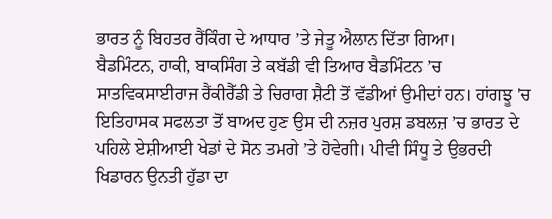ਭਾਰਤ ਨੂੰ ਬਿਹਤਰ ਰੈਂਕਿੰਗ ਦੇ ਆਧਾਰ ’ਤੇ ਜੇਤੂ ਐਲਾਨ ਦਿੱਤਾ ਗਿਆ।
ਬੈਡਮਿੰਟਨ, ਹਾਕੀ, ਬਾਕਸਿੰਗ ਤੇ ਕਬੱਡੀ ਵੀ ਤਿਆਰ ਬੈਡਮਿੰਟਨ ’ਚ ਸਾਤਵਿਕਸਾਈਰਾਜ ਰੈਂਕੀਰੈੱਡੀ ਤੇ ਚਿਰਾਗ ਸ਼ੈਟੀ ਤੋਂ ਵੱਡੀਆਂ ਉਮੀਦਾਂ ਹਨ। ਹਾਂਗਝੂ 'ਚ ਇਤਿਹਾਸਕ ਸਫਲਤਾ ਤੋਂ ਬਾਅਦ ਹੁਣ ਉਸ ਦੀ ਨਜ਼ਰ ਪੁਰਸ਼ ਡਬਲਜ਼ ’ਚ ਭਾਰਤ ਦੇ ਪਹਿਲੇ ਏਸ਼ੀਆਈ ਖੇਡਾਂ ਦੇ ਸੋਨ ਤਮਗੇ ’ਤੇ ਹੋਵੇਗੀ। ਪੀਵੀ ਸਿੰਧੂ ਤੇ ਉਭਰਦੀ ਖਿਡਾਰਨ ਉਨਤੀ ਹੁੱਡਾ ਦਾ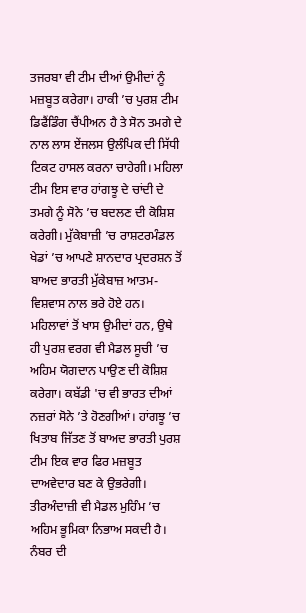ਤਜਰਬਾ ਵੀ ਟੀਮ ਦੀਆਂ ਉਮੀਦਾਂ ਨੂੰ ਮਜ਼ਬੂਤ ਕਰੇਗਾ। ਹਾਕੀ ’ਚ ਪੁਰਸ਼ ਟੀਮ ਡਿਫੈਂਡਿੰਗ ਚੈਂਪੀਅਨ ਹੈ ਤੇ ਸੋਨ ਤਮਗੇ ਦੇ ਨਾਲ ਲਾਸ ਏਂਜਲਸ ਉਲੰਪਿਕ ਦੀ ਸਿੱਧੀ ਟਿਕਟ ਹਾਸਲ ਕਰਨਾ ਚਾਹੇਗੀ। ਮਹਿਲਾ ਟੀਮ ਇਸ ਵਾਰ ਹਾਂਗਝੂ ਦੇ ਚਾਂਦੀ ਦੇ ਤਮਗੇ ਨੂੰ ਸੋਨੇ ’ਚ ਬਦਲਣ ਦੀ ਕੋਸ਼ਿਸ਼ ਕਰੇਗੀ। ਮੁੱਕੇਬਾਜ਼ੀ ’ਚ ਰਾਸ਼ਟਰਮੰਡਲ ਖੇਡਾਂ ’ਚ ਆਪਣੇ ਸ਼ਾਨਦਾਰ ਪ੍ਰਦਰਸ਼ਨ ਤੋਂ ਬਾਅਦ ਭਾਰਤੀ ਮੁੱਕੇਬਾਜ਼ ਆਤਮ-ਵਿਸ਼ਵਾਸ ਨਾਲ ਭਰੇ ਹੋਏ ਹਨ। ਮਹਿਲਾਵਾਂ ਤੋਂ ਖਾਸ ਉਮੀਦਾਂ ਹਨ, ਉਥੇ ਹੀ ਪੁਰਸ਼ ਵਰਗ ਵੀ ਮੈਡਲ ਸੂਚੀ ’ਚ ਅਹਿਮ ਯੋਗਦਾਨ ਪਾਉਣ ਦੀ ਕੋਸ਼ਿਸ਼ ਕਰੇਗਾ। ਕਬੱਡੀ 'ਚ ਵੀ ਭਾਰਤ ਦੀਆਂ ਨਜ਼ਰਾਂ ਸੋਨੇ ’ਤੇ ਹੋਣਗੀਆਂ। ਹਾਂਗਝੂ ’ਚ ਖਿਤਾਬ ਜਿੱਤਣ ਤੋਂ ਬਾਅਦ ਭਾਰਤੀ ਪੁਰਸ਼ ਟੀਮ ਇਕ ਵਾਰ ਫਿਰ ਮਜ਼ਬੂਤ ਦਾਅਵੇਦਾਰ ਬਣ ਕੇ ਉਭਰੇਗੀ। ਤੀਰਅੰਦਾਜ਼ੀ ਵੀ ਮੈਡਲ ਮੁਹਿੰਮ ’ਚ ਅਹਿਮ ਭੂਮਿਕਾ ਨਿਭਾਅ ਸਕਦੀ ਹੈ।
ਨੰਬਰ ਦੀ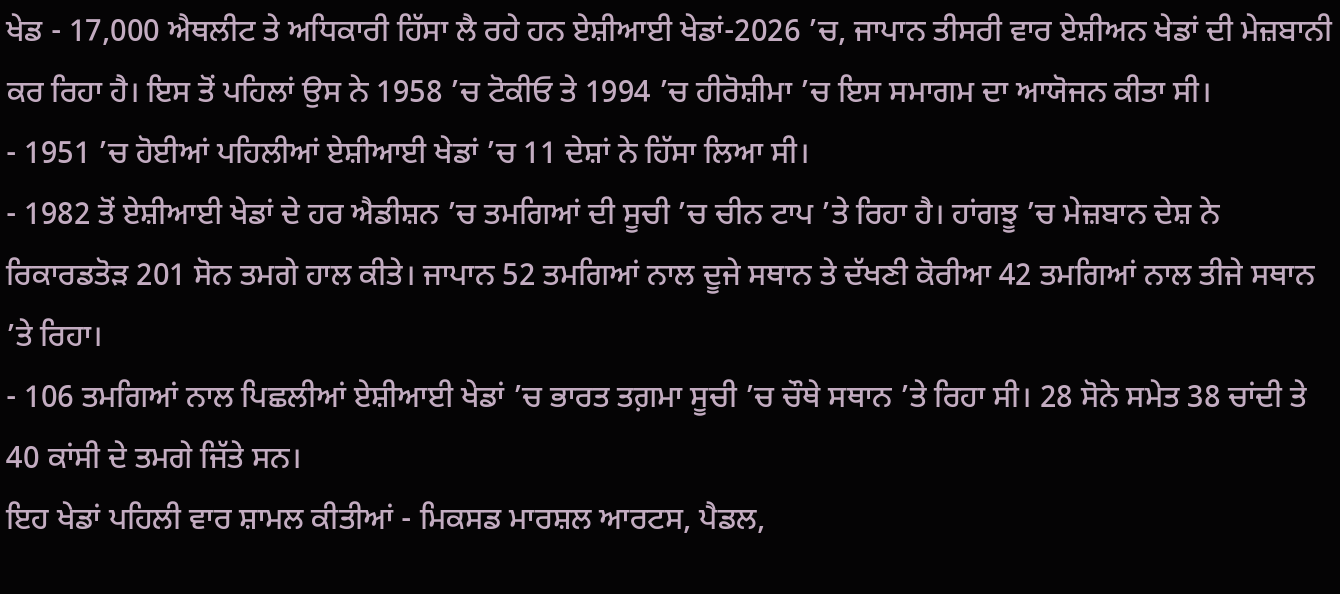ਖੇਡ - 17,000 ਐਥਲੀਟ ਤੇ ਅਧਿਕਾਰੀ ਹਿੱਸਾ ਲੈ ਰਹੇ ਹਨ ਏਸ਼ੀਆਈ ਖੇਡਾਂ-2026 ’ਚ, ਜਾਪਾਨ ਤੀਸਰੀ ਵਾਰ ਏਸ਼ੀਅਨ ਖੇਡਾਂ ਦੀ ਮੇਜ਼ਬਾਨੀ ਕਰ ਰਿਹਾ ਹੈ। ਇਸ ਤੋਂ ਪਹਿਲਾਂ ਉਸ ਨੇ 1958 ’ਚ ਟੋਕੀਓ ਤੇ 1994 ’ਚ ਹੀਰੋਸ਼ੀਮਾ ’ਚ ਇਸ ਸਮਾਗਮ ਦਾ ਆਯੋਜਨ ਕੀਤਾ ਸੀ।
- 1951 ’ਚ ਹੋਈਆਂ ਪਹਿਲੀਆਂ ਏਸ਼ੀਆਈ ਖੇਡਾਂ ’ਚ 11 ਦੇਸ਼ਾਂ ਨੇ ਹਿੱਸਾ ਲਿਆ ਸੀ।
- 1982 ਤੋਂ ਏਸ਼ੀਆਈ ਖੇਡਾਂ ਦੇ ਹਰ ਐਡੀਸ਼ਨ ’ਚ ਤਮਗਿਆਂ ਦੀ ਸੂਚੀ ’ਚ ਚੀਨ ਟਾਪ ’ਤੇ ਰਿਹਾ ਹੈ। ਹਾਂਗਝੂ ’ਚ ਮੇਜ਼ਬਾਨ ਦੇਸ਼ ਨੇ ਰਿਕਾਰਡਤੋੜ 201 ਸੋਨ ਤਮਗੇ ਹਾਲ ਕੀਤੇ। ਜਾਪਾਨ 52 ਤਮਗਿਆਂ ਨਾਲ ਦੂਜੇ ਸਥਾਨ ਤੇ ਦੱਖਣੀ ਕੋਰੀਆ 42 ਤਮਗਿਆਂ ਨਾਲ ਤੀਜੇ ਸਥਾਨ ’ਤੇ ਰਿਹਾ।
- 106 ਤਮਗਿਆਂ ਨਾਲ ਪਿਛਲੀਆਂ ਏਸ਼ੀਆਈ ਖੇਡਾਂ ’ਚ ਭਾਰਤ ਤਗ਼ਮਾ ਸੂਚੀ ’ਚ ਚੌਥੇ ਸਥਾਨ ’ਤੇ ਰਿਹਾ ਸੀ। 28 ਸੋਨੇ ਸਮੇਤ 38 ਚਾਂਦੀ ਤੇ 40 ਕਾਂਸੀ ਦੇ ਤਮਗੇ ਜਿੱਤੇ ਸਨ।
ਇਹ ਖੇਡਾਂ ਪਹਿਲੀ ਵਾਰ ਸ਼ਾਮਲ ਕੀਤੀਆਂ - ਮਿਕਸਡ ਮਾਰਸ਼ਲ ਆਰਟਸ, ਪੈਡਲ,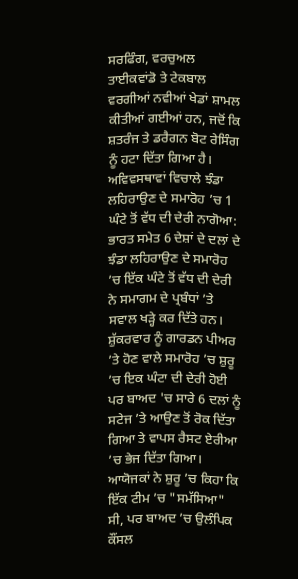ਸਰਫਿੰਗ, ਵਰਚੁਅਲ ਤਾਈਕਵਾਂਡੋ ਤੇ ਟੇਕਬਾਲ ਵਰਗੀਆਂ ਨਵੀਆਂ ਖੇਡਾਂ ਸ਼ਾਮਲ ਕੀਤੀਆਂ ਗਈਆਂ ਹਨ, ਜਦੋਂ ਕਿ ਸ਼ਤਰੰਜ ਤੇ ਡਰੈਗਨ ਬੋਟ ਰੇਸਿੰਗ ਨੂੰ ਹਟਾ ਦਿੱਤਾ ਗਿਆ ਹੈ।
ਅਵਿਵਸਥਾਵਾਂ ਵਿਚਾਲੇ ਝੰਡਾ ਲਹਿਰਾਉਣ ਦੇ ਸਮਾਰੋਹ ’ਚ 1 ਘੰਟੇ ਤੋਂ ਵੱਧ ਦੀ ਦੇਰੀ ਨਾਗੋਆ: ਭਾਰਤ ਸਮੇਤ 6 ਦੇਸ਼ਾਂ ਦੇ ਦਲਾਂ ਦੇ ਝੰਡਾ ਲਹਿਰਾਉਣ ਦੇ ਸਮਾਰੋਹ ’ਚ ਇੱਕ ਘੰਟੇ ਤੋਂ ਵੱਧ ਦੀ ਦੇਰੀ ਨੇ ਸਮਾਗਮ ਦੇ ਪ੍ਰਬੰਧਾਂ ’ਤੇ ਸਵਾਲ ਖੜ੍ਹੇ ਕਰ ਦਿੱਤੇ ਹਨ। ਸ਼ੁੱਕਰਵਾਰ ਨੂੰ ਗਾਰਡਨ ਪੀਅਰ ’ਤੇ ਹੋਣ ਵਾਲੇ ਸਮਾਰੋਹ ’ਚ ਸ਼ੁਰੂ ’ਚ ਇਕ ਘੰਟਾ ਦੀ ਦੇਰੀ ਹੋਈ ਪਰ ਬਾਅਦ 'ਚ ਸਾਰੇ 6 ਦਲਾਂ ਨੂੰ ਸਟੇਜ ’ਤੇ ਆਉਣ ਤੋਂ ਰੋਕ ਦਿੱਤਾ ਗਿਆ ਤੇ ਵਾਪਸ ਰੈਸਟ ਏਰੀਆ ’ਚ ਭੇਜ ਦਿੱਤਾ ਗਿਆ। ਆਯੋਜਕਾਂ ਨੇ ਸ਼ੁਰੂ ’ਚ ਕਿਹਾ ਕਿ ਇੱਕ ਟੀਮ ’ਚ "ਸਮੱਸਿਆ" ਸੀ, ਪਰ ਬਾਅਦ ’ਚ ਉਲੰਪਿਕ ਕੌਂਸਲ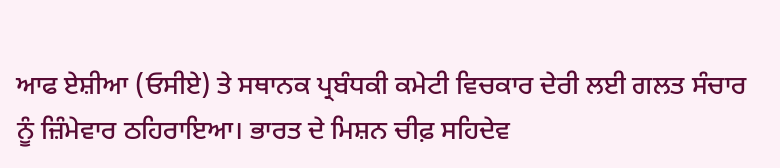ਆਫ ਏਸ਼ੀਆ (ਓਸੀਏ) ਤੇ ਸਥਾਨਕ ਪ੍ਰਬੰਧਕੀ ਕਮੇਟੀ ਵਿਚਕਾਰ ਦੇਰੀ ਲਈ ਗਲਤ ਸੰਚਾਰ ਨੂੰ ਜ਼ਿੰਮੇਵਾਰ ਠਹਿਰਾਇਆ। ਭਾਰਤ ਦੇ ਮਿਸ਼ਨ ਚੀਫ਼ ਸਹਿਦੇਵ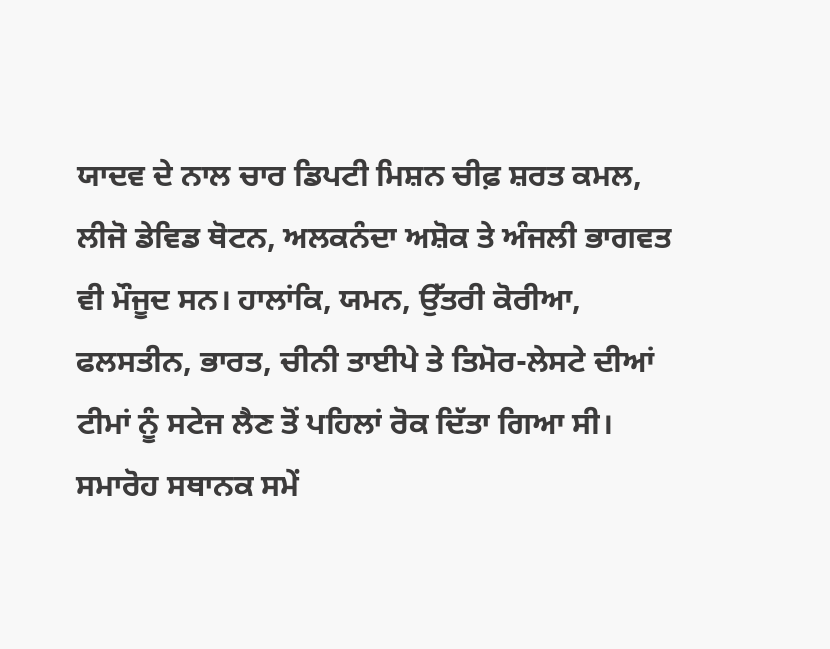ਯਾਦਵ ਦੇ ਨਾਲ ਚਾਰ ਡਿਪਟੀ ਮਿਸ਼ਨ ਚੀਫ਼ ਸ਼ਰਤ ਕਮਲ, ਲੀਜੋ ਡੇਵਿਡ ਥੋਟਨ, ਅਲਕਨੰਦਾ ਅਸ਼ੋਕ ਤੇ ਅੰਜਲੀ ਭਾਗਵਤ ਵੀ ਮੌਜੂਦ ਸਨ। ਹਾਲਾਂਕਿ, ਯਮਨ, ਉੱਤਰੀ ਕੋਰੀਆ, ਫਲਸਤੀਨ, ਭਾਰਤ, ਚੀਨੀ ਤਾਈਪੇ ਤੇ ਤਿਮੋਰ-ਲੇਸਟੇ ਦੀਆਂ ਟੀਮਾਂ ਨੂੰ ਸਟੇਜ ਲੈਣ ਤੋਂ ਪਹਿਲਾਂ ਰੋਕ ਦਿੱਤਾ ਗਿਆ ਸੀ।
ਸਮਾਰੋਹ ਸਥਾਨਕ ਸਮੇਂ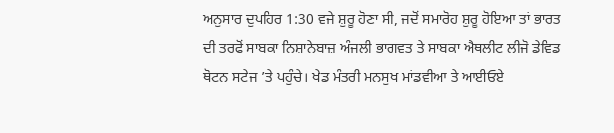ਅਨੁਸਾਰ ਦੁਪਹਿਰ 1:30 ਵਜੇ ਸ਼ੁਰੂ ਹੋਣਾ ਸੀ, ਜਦੋਂ ਸਮਾਰੋਹ ਸ਼ੁਰੂ ਹੋਇਆ ਤਾਂ ਭਾਰਤ ਦੀ ਤਰਫੋਂ ਸਾਬਕਾ ਨਿਸ਼ਾਨੇਬਾਜ਼ ਅੰਜਲੀ ਭਾਗਵਤ ਤੇ ਸਾਬਕਾ ਐਥਲੀਟ ਲੀਜੋ ਡੇਵਿਡ ਥੋਟਨ ਸਟੇਜ ’ਤੇ ਪਹੁੰਚੇ। ਖੇਡ ਮੰਤਰੀ ਮਨਸੁਖ ਮਾਂਡਵੀਆ ਤੇ ਆਈਓਏ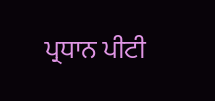ਪ੍ਰਧਾਨ ਪੀਟੀ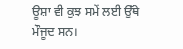ਊਸ਼ਾ ਵੀ ਕੁਝ ਸਮੇਂ ਲਈ ਉੱਥੇ ਮੌਜੂਦ ਸਨ।